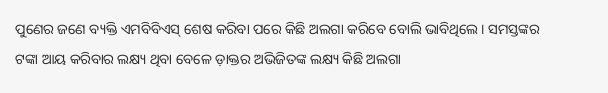ପୁଣେର ଜଣେ ବ୍ୟକ୍ତି ଏମବିବିଏସ୍ ଶେଷ କରିବା ପରେ କିଛି ଅଲଗା କରିବେ ବୋଲି ଭାବିଥିଲେ। ସମସ୍ତଙ୍କର ଟଙ୍କା ଆୟ କରିବାର ଲକ୍ଷ୍ୟ ଥିବା ବେଳେ ଡ଼ାକ୍ତର ଅଭିଜିତଙ୍କ ଲକ୍ଷ୍ୟ କିଛି ଅଲଗା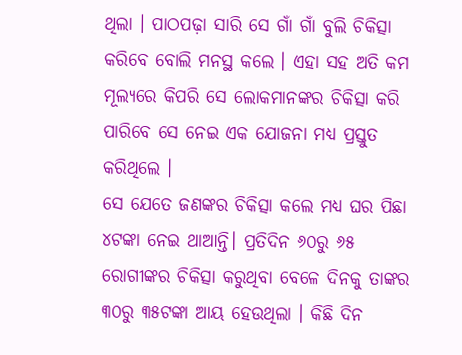ଥିଲା । ପାଠପଢ଼ା ସାରି ସେ ଗାଁ ଗାଁ ବୁଲି ଚିକିତ୍ସା କରିବେ ବୋଲି ମନସ୍ଥ କଲେ । ଏହା ସହ ଅତି କମ ମୂଲ୍ୟରେ କିପରି ସେ ଲୋକମାନଙ୍କର ଚିକିତ୍ସା କରି ପାରିବେ ସେ ନେଇ ଏକ ଯୋଜନା ମଧ୍ୟ ପ୍ରସ୍ତୁତ କରିଥିଲେ ।
ସେ ଯେତେ ଜଣଙ୍କର ଚିକିତ୍ସା କଲେ ମଧ୍ୟ ଘର ପିଛା ୪ଟଙ୍କା ନେଇ ଥାଆନ୍ତି। ପ୍ରତିଦିନ ୬୦ରୁ ୬୫ ରୋଗୀଙ୍କର ଚିକିତ୍ସା କରୁଥିବା ବେଳେ ଦିନକୁ ତାଙ୍କର ୩୦ରୁ ୩୫ଟଙ୍କା ଆୟ ହେଉଥିଲା । କିଛି ଦିନ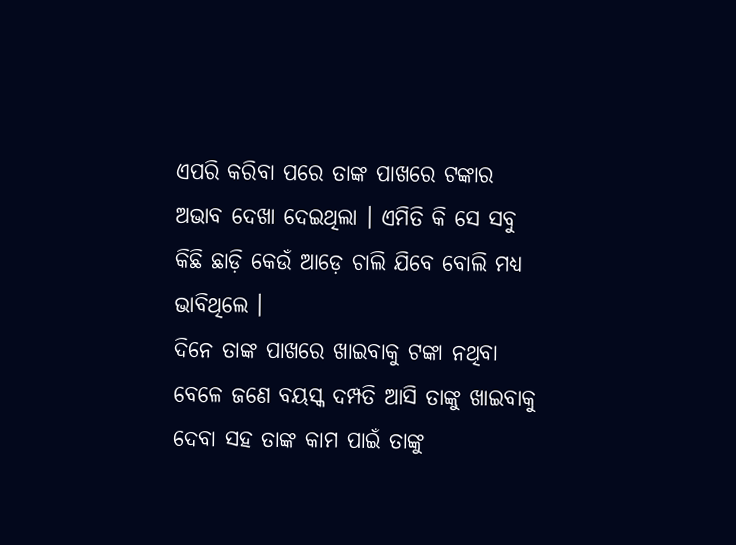ଏପରି କରିବା ପରେ ତାଙ୍କ ପାଖରେ ଟଙ୍କାର ଅଭାବ ଦେଖା ଦେଇଥିଲା । ଏମିତି କି ସେ ସବୁ କିଛି ଛାଡ଼ି କେଉଁ ଆଡ଼େ ଚାଲି ଯିବେ ବୋଲି ମଧ୍ୟ ଭାବିଥିଲେ ।
ଦିନେ ତାଙ୍କ ପାଖରେ ଖାଇବାକୁ ଟଙ୍କା ନଥିବା ବେଳେ ଜଣେ ବୟସ୍କ ଦମ୍ପତି ଆସି ତାଙ୍କୁ ଖାଇବାକୁ ଦେବା ସହ ତାଙ୍କ କାମ ପାଇଁ ତାଙ୍କୁ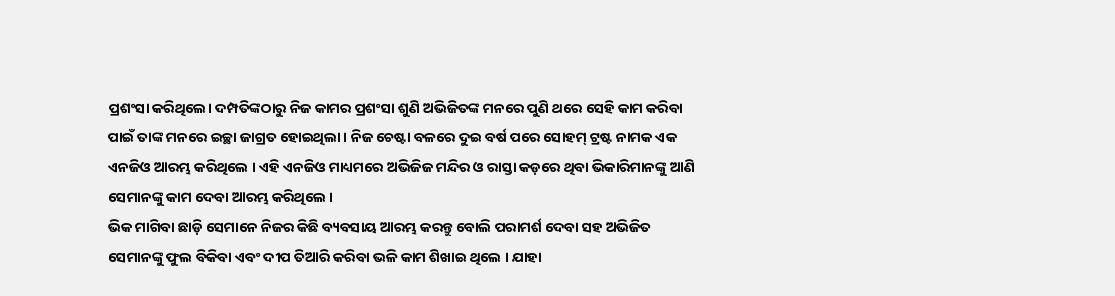ପ୍ରଶଂସା କରିଥିଲେ। ଦମ୍ପତିଙ୍କଠାରୁ ନିଜ କାମର ପ୍ରଶଂସା ଶୁଣି ଅଭିଜିତଙ୍କ ମନରେ ପୁଣି ଥରେ ସେହି କାମ କରିବା ପାଇଁ ତାଙ୍କ ମନରେ ଇଚ୍ଛା ଜାଗ୍ରତ ହୋଇଥିଲା । ନିଜ ଚେଷ୍ଟା ବଳରେ ଦୁଇ ବର୍ଷ ପରେ ସୋହମ୍ ଟ୍ରଷ୍ଟ ନାମକ ଏକ ଏନଜିଓ ଆରମ୍ଭ କରିଥିଲେ । ଏହି ଏନଜିଓ ମାଧ୍ୟମରେ ଅଭିଜିଜ ମନ୍ଦିର ଓ ରାସ୍ତା କଡ଼ରେ ଥିବା ଭିକାରିମାନଙ୍କୁ ଆଣି ସେମାନଙ୍କୁ କାମ ଦେବା ଆରମ୍ଭ କରିଥିଲେ ।
ଭିକ ମାଗିବା ଛାଡ଼ି ସେମାନେ ନିଜର କିଛି ବ୍ୟବସାୟ ଆରମ୍ଭ କରନ୍ତୁ ବୋଲି ପରାମର୍ଶ ଦେବା ସହ ଅଭିଜିତ ସେମାନଙ୍କୁ ଫୁଲ ବିକିବା ଏବଂ ଦୀପ ତିଆରି କରିବା ଭଳି କାମ ଶିଖାଇ ଥିଲେ । ଯାହା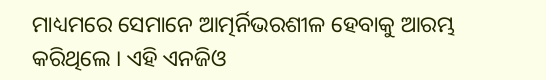ମାଧ୍ୟମରେ ସେମାନେ ଆତ୍ମର୍ନିଭରଶୀଳ ହେବାକୁ ଆରମ୍ଭ କରିଥିଲେ । ଏହି ଏନଜିଓ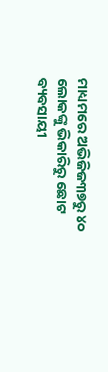ମାଧ୍ୟମରେ ଅଭିଜିଜ୩୭ରୁ ୪୦ ଲୋକଙ୍କୁ ଭିକାରିରୁ ଛୋଟ ବ୍ୟବସାୟୀ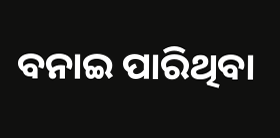ବନାଇ ପାରିଥିବା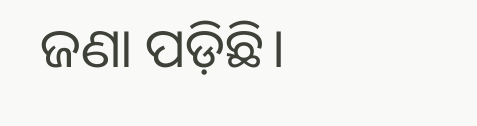ଜଣା ପଡ଼ିଛି।